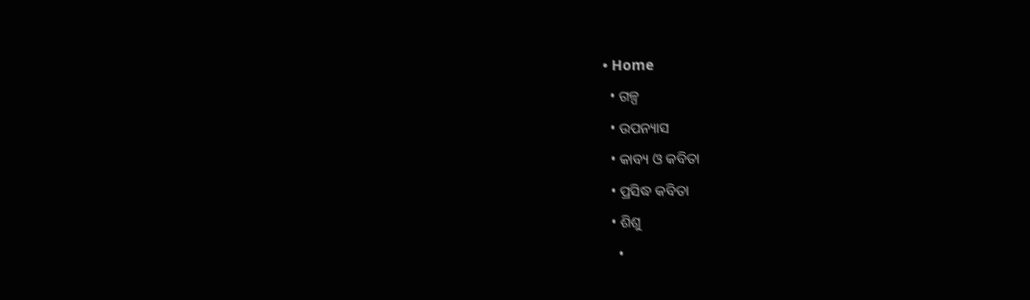• Home
  • ଗଳ୍ପ
  • ଉପନ୍ୟାସ
  • କାବ୍ୟ ଓ କବିତା
  • ପ୍ରସିଦ୍ଧ କବିତା
  • ଶିଶୁ
    •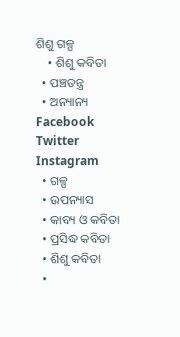ଶିଶୁ ଗଳ୍ପ
    • ଶିଶୁ କବିତା
  • ପଞ୍ଚତନ୍ତ୍ର
  • ଅନ୍ୟାନ୍ୟ
Facebook Twitter Instagram
  • ଗଳ୍ପ
  • ଉପନ୍ୟାସ
  • କାବ୍ୟ ଓ କବିତା
  • ପ୍ରସିଦ୍ଧ କବିତା
  • ଶିଶୁ କବିତା
  •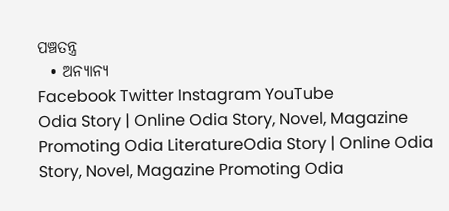ପଞ୍ଚତନ୍ତ୍ର
  • ଅନ୍ୟାନ୍ୟ
Facebook Twitter Instagram YouTube
Odia Story | Online Odia Story, Novel, Magazine Promoting Odia LiteratureOdia Story | Online Odia Story, Novel, Magazine Promoting Odia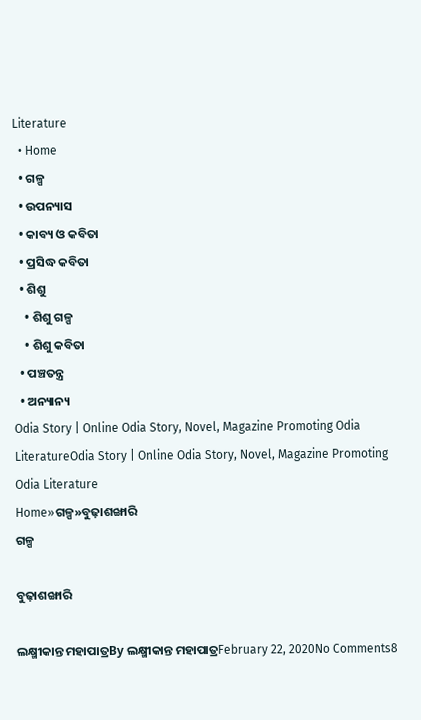Literature
  • Home
  • ଗଳ୍ପ
  • ଉପନ୍ୟାସ
  • କାବ୍ୟ ଓ କବିତା
  • ପ୍ରସିଦ୍ଧ କବିତା
  • ଶିଶୁ
    • ଶିଶୁ ଗଳ୍ପ
    • ଶିଶୁ କବିତା
  • ପଞ୍ଚତନ୍ତ୍ର
  • ଅନ୍ୟାନ୍ୟ
Odia Story | Online Odia Story, Novel, Magazine Promoting Odia LiteratureOdia Story | Online Odia Story, Novel, Magazine Promoting Odia Literature
Home»ଗଳ୍ପ»ବୁଢ଼ାଶଙ୍ଖାରି
ଗଳ୍ପ

ବୁଢ଼ାଶଙ୍ଖାରି

ଲକ୍ଷ୍ମୀକାନ୍ତ ମହାପାତ୍ରBy ଲକ୍ଷ୍ମୀକାନ୍ତ ମହାପାତ୍ରFebruary 22, 2020No Comments8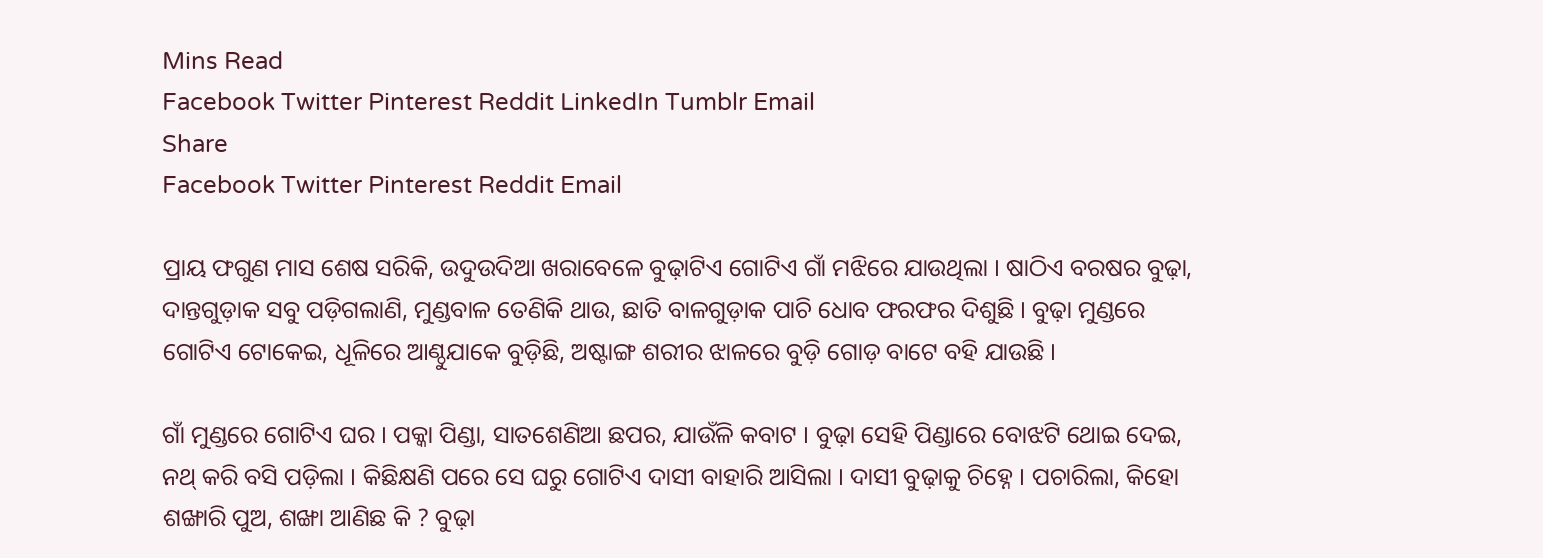Mins Read
Facebook Twitter Pinterest Reddit LinkedIn Tumblr Email
Share
Facebook Twitter Pinterest Reddit Email

ପ୍ରାୟ ଫଗୁଣ ମାସ ଶେଷ ସରିକି, ଉଦୁଉଦିଆ ଖରାବେଳେ ବୁଢ଼ାଟିଏ ଗୋଟିଏ ଗାଁ ମଝିରେ ଯାଉଥିଲା । ଷାଠିଏ ବରଷର ବୁଢ଼ା, ଦାନ୍ତଗୁଡ଼ାକ ସବୁ ପଡ଼ିଗଲାଣି, ମୁଣ୍ଡବାଳ ତେଣିକି ଥାଉ, ଛାତି ବାଳଗୁଡ଼ାକ ପାଚି ଧୋବ ଫରଫର ଦିଶୁଛି । ବୁଢ଼ା ମୁଣ୍ଡରେ ଗୋଟିଏ ଟୋକେଇ, ଧୂଳିରେ ଆଣ୍ଠୁଯାକେ ବୁଡ଼ିଛି, ଅଷ୍ଟାଙ୍ଗ ଶରୀର ଝାଳରେ ବୁଡ଼ି ଗୋଡ଼ ବାଟେ ବହି ଯାଉଛି ।

ଗାଁ ମୁଣ୍ଡରେ ଗୋଟିଏ ଘର । ପକ୍କା ପିଣ୍ଡା, ସାତଶେଣିଆ ଛପର, ଯାଉଁଳି କବାଟ । ବୁଢ଼ା ସେହି ପିଣ୍ଡାରେ ବୋଝଟି ଥୋଇ ଦେଇ, ନଥ୍‌ କରି ବସି ପଡ଼ିଲା । କିଛିକ୍ଷଣି ପରେ ସେ ଘରୁ ଗୋଟିଏ ଦାସୀ ବାହାରି ଆସିଲା । ଦାସୀ ବୁଢ଼ାକୁ ଚିହ୍ନେ । ପଚାରିଲା, କିହୋ ଶଙ୍ଖାରି ପୁଅ, ଶଙ୍ଖା ଆଣିଛ କି ? ବୁଢ଼ା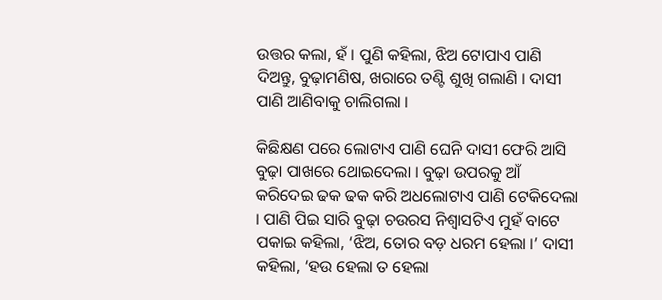ଉତ୍ତର କଲା, ହଁ । ପୁଣି କହିଲା, ଝିଅ ଟୋପାଏ ପାଣି ଦିଅନ୍ତୁ, ବୁଢ଼ାମଣିଷ, ଖରାରେ ତଣ୍ଟି ଶୁଖି ଗଲାଣି । ଦାସୀ ପାଣି ଆଣିବାକୁ ଚାଲିଗଲା ।

କିଛିକ୍ଷଣ ପରେ ଲୋଟାଏ ପାଣି ଘେନି ଦାସୀ ଫେରି ଆସି ବୁଢ଼ା ପାଖରେ ଥୋଇଦେଲା । ବୁଢ଼ା ଉପରକୁ ଆଁ କରିଦେଇ ଢକ ଢକ କରି ଅଧଲୋଟାଏ ପାଣି ଟେକିଦେଲା । ପାଣି ପିଇ ସାରି ବୁଢ଼ା ଚଉରସ ନିଶ୍ବାସଟିଏ ମୁହଁ ବାଟେ ପକାଇ କହିଲା, ‘ଝିଅ, ତୋର ବଡ଼ ଧରମ ହେଲା ।’ ଦାସୀ କହିଲା, ‘ହଉ ହେଲା ତ ହେଲା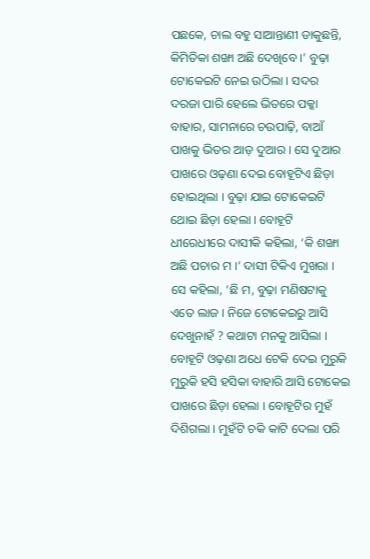ପଛକେ, ଚାଲ ବହୁ ସାଆନ୍ତାଣୀ ଡାକୁଛନ୍ତି, କିମିତିକା ଶଙ୍ଖା ଅଛି ଦେଖିବେ ।’ ବୁଢ଼ା ଟୋକେଇଟି ନେଇ ଉଠିଲା । ସଦର ଦରଜା ପାରି ହେଲେ ଭିତରେ ପକ୍କା ବାହାର, ସାମନାରେ ଚଉପାଢ଼ି, ବାଆଁ ପାଖକୁ ଭିତର ଆଡ଼ ଦୁଆର । ସେ ଦୁଆର ପାଖରେ ଓଢ଼ଣା ଦେଇ ବୋହୂଟିଏ ଛିଡ଼ା ହୋଇଥିଲା । ବୁଢ଼ା ଯାଇ ଟୋକେଇଟି ଥୋଇ ଛିଡ଼ା ହେଲା । ବୋହୂଟି ଧୀରେଧୀରେ ଦାସୀକି କହିଲା, ‘କି ଶଙ୍ଖା ଅଛି ପଚାର ମ ।’ ଦାସୀ ଟିକିଏ ମୁଖରା । ସେ କହିଲା, ‘ଛି ମ, ବୁଢ଼ା ମଣିଷଟାକୁ ଏତେ ଲାଜ । ନିଜେ ଟୋକେଇରୁ ଆସି ଦେଖୁନାହଁ ? କଥାଟା ମନକୁ ଆସିଲା । ବୋହୂଟି ଓଢ଼ଣା ଅଧେ ଟେକି ଦେଇ ମୁରୁକି ମୁରୁକି ହସି ହସିକା ବାହାରି ଆସି ଟୋକେଇ ପାଖରେ ଛିଡ଼ା ହେଲା । ବୋହୂଟିର ମୁହଁ ଦିଶିଗଲା । ମୁହଁଟି ଚକି କାଟି ଦେଲା ପରି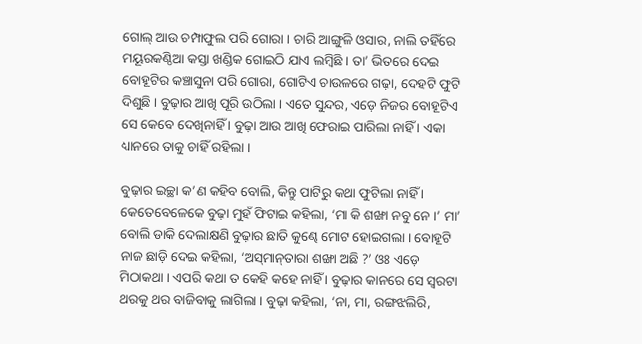ଗୋଲ୍‌ ଆଉ ଚମ୍ପାଫୁଲ ପରି ଗୋରା । ଚାରି ଆଙ୍ଗୁଳି ଓସାର, ନାଲି ତହିଁରେ ମୟୂରକଣ୍ଠିଆ କସ୍ତା ଖଣ୍ଡିକ ଗୋଇଠି ଯାଏ ଲମ୍ବିଛି । ତା’ ଭିତରେ ଦେଇ ବୋହୂଟିର କଞ୍ଚାସୁନା ପରି ଗୋରା, ଗୋଟିଏ ଚାଉଳରେ ଗଢ଼ା, ଦେହଟି ଫୁଟି ଦିଶୁଛି । ବୁଢ଼ାର ଆଖି ପୂରି ଉଠିଲା । ଏତେ ସୁନ୍ଦର, ଏଡ଼େ ନିଜର ବୋହୂଟିଏ ସେ କେବେ ଦେଖିନାହିଁ । ବୁଢ଼ା ଆଉ ଆଖି ଫେରାଇ ପାରିଲା ନାହିଁ । ଏକା ଧ୍ୟାନରେ ତାକୁ ଚାହିଁ ରହିଲା ।

ବୁଢ଼ାର ଇଚ୍ଛା କ’ଣ କହିବ ବୋଲି, କିନ୍ତୁ ପାଟିରୁ କଥା ଫୁଟିଲା ନାହିଁ । କେତେବେଳେକେ ବୁଢ଼ା ମୁହଁ ଫିଟାଇ କହିଲା, ‘ମା କି ଶଙ୍ଖା ନବୁ ନେ ।’ ମା’ ବୋଲି ଡାକି ଦେଲାକ୍ଷଣି ବୁଢ଼ାର ଛାତି କୁଣ୍ଢେ ମୋଟ ହୋଇଗଲା । ବୋହୂଟି ନାଜ ଛାଡ଼ି ଦେଇ କହିଲା, ‘ଅସ୍‌ମାନ୍‌ତାରା ଶଙ୍ଖା ଅଛି ?’ ଓଃ ଏଡ଼େ ମିଠାକଥା । ଏପରି କଥା ତ କେହି କହେ ନାହିଁ । ବୁଢ଼ାର କାନରେ ସେ ସ୍ବରଟା ଥରକୁ ଥର ବାଜିବାକୁ ଲାଗିଲା । ବୁଢ଼ା କହିଲା, ‘ନା, ମା, ରଙ୍ଗଝଲିରି,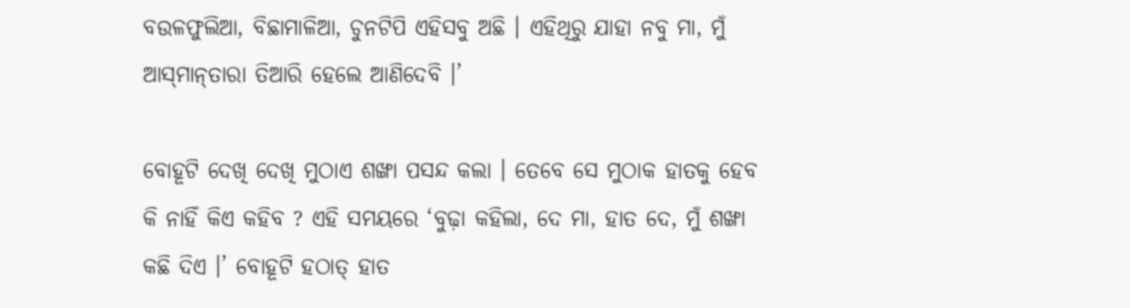ବଉଳଫୁଲିଆ, ବିଛାମାଳିଆ, ଚୁନଟିପି ଏହିସବୁ ଅଛି । ଏହିଥିରୁ ଯାହା ନବୁ ମା, ମୁଁ ଆସ୍‌ମାନ୍‌ତାରା ତିଆରି ହେଲେ ଆଣିଦେବି ।’

ବୋହୂଟି ଦେଖି ଦେଖି ମୁଠାଏ ଶଙ୍ଖା ପସନ୍ଦ କଲା । ତେବେ ସେ ମୁଠାକ ହାତକୁ ହେବ କି ନାହିଁ କିଏ କହିବ ? ଏହି ସମୟରେ ‘ବୁଢ଼ା କହିଲା, ଦେ ମା, ହାତ ଦେ, ମୁଁ ଶଙ୍ଖା କଛି ଦିଏ ।’ ବୋହୂଟି ହଠାତ୍‌ ହାତ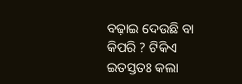ବଢ଼ାଇ ଦେଉଛି ବା କିପରି ? ଟିକିଏ ଇତସ୍ତତଃ କଲା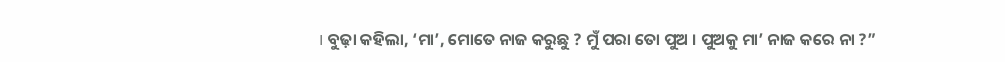। ବୁଢ଼ା କହିଲା, ‘ମା’, ମୋତେ ନାଜ କରୁଛୁ ? ମୁଁ ପରା ତୋ ପୁଅ । ପୁଅକୁ ମା’ ନାଜ କରେ ନା ?”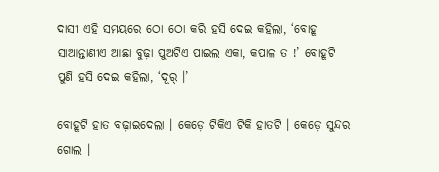ଦାସୀ ଏହି ସମୟରେ ଠୋ ଠୋ କରି ହସି ଦେଇ କହିଲା, ‘ବୋହୂ ସାଆନ୍ତାଣୀଏ ଆଛା ବୁଢ଼ା ପୁଅଟିଏ ପାଇଲ ଏକା, କପାଳ ତ !’ ବୋହୂଟି ପୁଣି ହସି ଦେଇ କହିଲା, ‘ଦୂର୍‌ ।’

ବୋହୂଟି ହାତ ବଢ଼ାଇଦେଲା । କେଡ଼େ ଟିକିଏ ଟିକି ହାତଟି । କେଡ଼େ ସୁନ୍ଦର ଗୋଲ ।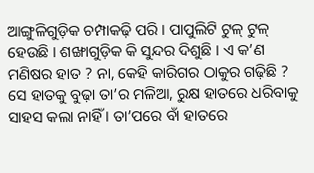ଆଙ୍ଗୁଳିଗୁଡ଼ିକ ଚମ୍ପାକଢ଼ି ପରି । ପାପୁଲିଟି ଟୁଳ୍‌ ଟୁଳ୍‌ ହେଉଛି । ଶଙ୍ଖାଗୁଡ଼ିକ କି ସୁନ୍ଦର ଦିଶୁଛି । ଏ କ’ଣ ମଣିଷର ହାତ ? ନା, କେହି କାରିଗର ଠାକୁର ଗଢ଼ିଛି ? ସେ ହାତକୁ ବୁଢ଼ା ତା’ର ମଳିଆ, ରୁକ୍ଷ ହାତରେ ଧରିବାକୁ ସାହସ କଲା ନାହିଁ । ତା’ପରେ ବାଁ ହାତରେ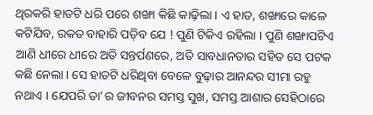ଥିରକରି ହାତଟି ଧରି ପରେ ଶଙ୍ଖା କିଛି କାଢ଼ିଲା । ଏ ହାତ, ଶଙ୍ଖାରେ କାଳେ କଟିଯିବ, ରକତ ବାହାରି ପଡ଼ିବ ଯେ ! ପୁଣି ଟିକିଏ ରହିଲା । ପୁଣି ଶଙ୍ଖାପଟିଏ ଆଣି ଧୀରେ ଧୀରେ ଅତି ସନ୍ତର୍ପଣରେ, ଅତି ସାବଧାନତାର ସହିତ ସେ ପଟକ କଛି ନେଲା । ସେ ହାତଟି ଧରିଥିବା ବେଳେ ବୁଢ଼ାର ଆନନ୍ଦର ସୀମା ରହୁ ନଥାଏ । ଯେପରି ତା’ର ଜୀବନର ସମସ୍ତ ସୁଖ, ସମସ୍ତ ଆଶାର ସେହିଠାରେ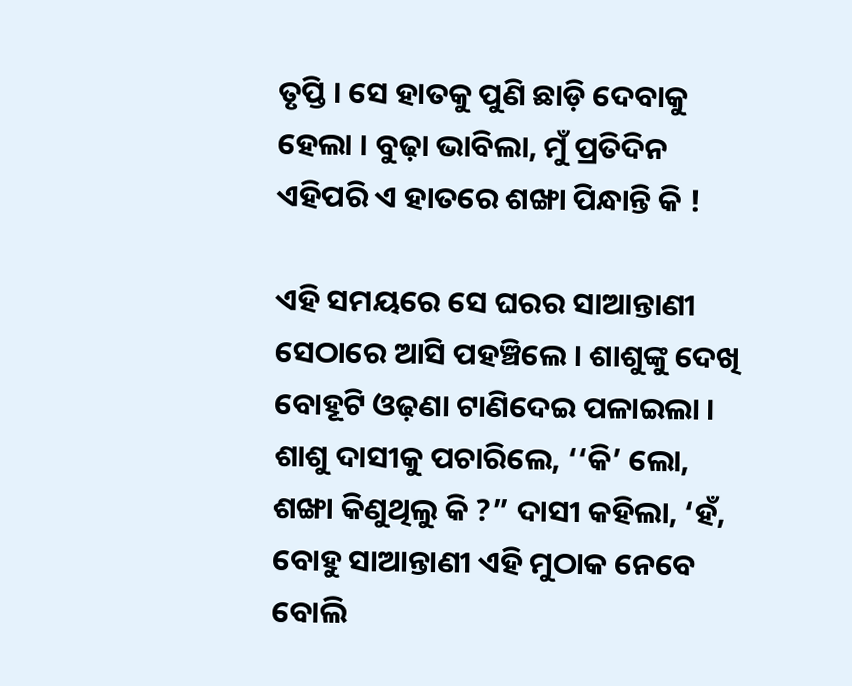ତୃପ୍ତି । ସେ ହାତକୁ ପୁଣି ଛାଡ଼ି ଦେବାକୁ ହେଲା । ବୁଢ଼ା ଭାବିଲା, ମୁଁ ପ୍ରତିଦିନ ଏହିପରି ଏ ହାତରେ ଶଙ୍ଖା ପିନ୍ଧାନ୍ତି କି !

ଏହି ସମୟରେ ସେ ଘରର ସାଆନ୍ତାଣୀ ସେଠାରେ ଆସି ପହଞ୍ଚିଲେ । ଶାଶୁଙ୍କୁ ଦେଖି ବୋହୂଟି ଓଢ଼ଣା ଟାଣିଦେଇ ପଳାଇଲା । ଶାଶୁ ଦାସୀକୁ ପଚାରିଲେ, ‘‘କି’ ଲୋ, ଶଙ୍ଖା କିଣୁଥିଲୁ କି ?” ଦାସୀ କହିଲା, ‘ହଁ, ବୋହୁ ସାଆନ୍ତାଣୀ ଏହି ମୁଠାକ ନେବେ ବୋଲି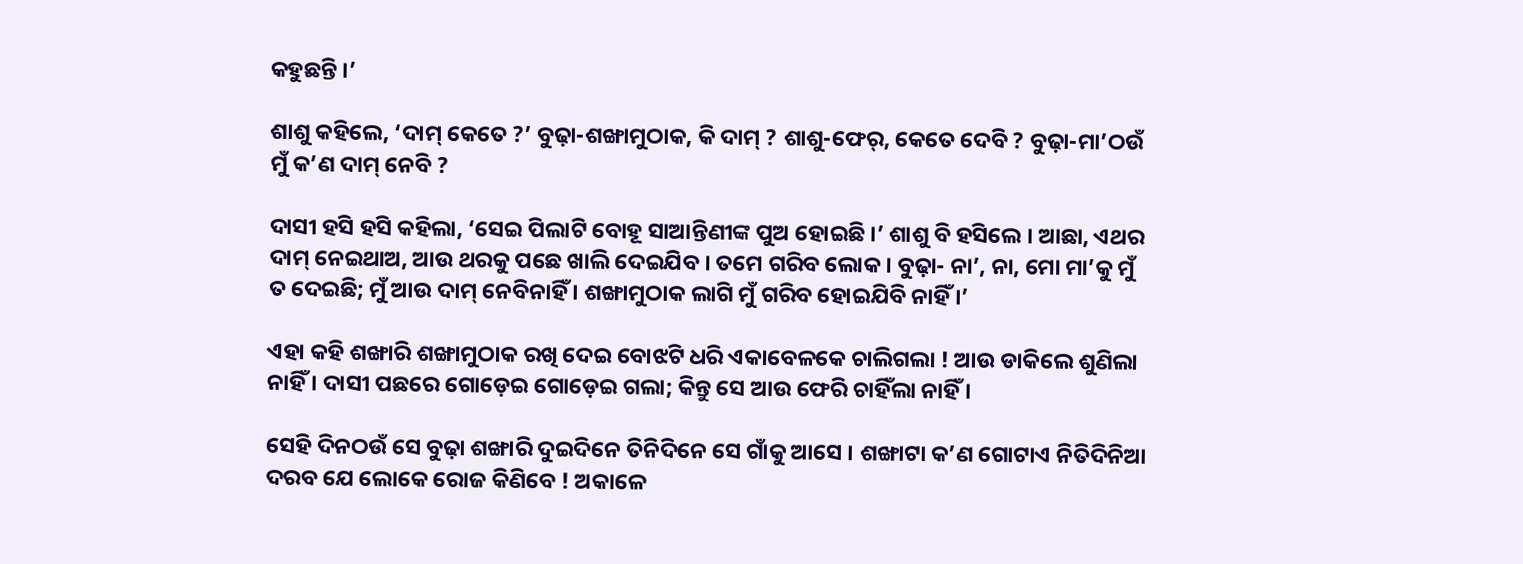କହୁଛନ୍ତି ।’

ଶାଶୁ କହିଲେ, ‘ଦାମ୍‌ କେତେ ?’ ବୁଢ଼ା-ଶଙ୍ଖାମୁଠାକ, କି ଦାମ୍‌ ? ଶାଶୁ-ଫେର୍‌, କେତେ ଦେବି ? ବୁଢ଼ା-ମା’ଠଉଁ ମୁଁ କ’ଣ ଦାମ୍‌ ନେବି ?

ଦାସୀ ହସି ହସି କହିଲା, ‘ସେଇ ପିଲାଟି ବୋହୂ ସାଆନ୍ତିଣୀଙ୍କ ପୁଅ ହୋଇଛି ।’ ଶାଶୁ ବି ହସିଲେ । ଆଛା, ଏଥର ଦାମ୍‌ ନେଇଥାଅ, ଆଉ ଥରକୁ ପଛେ ଖାଲି ଦେଇଯିବ । ତମେ ଗରିବ ଲୋକ । ବୁଢ଼ା- ନା’, ନା, ମୋ ମା’କୁ ମୁଁ ତ ଦେଇଛି; ମୁଁ ଆଉ ଦାମ୍‌ ନେବିନାହିଁ । ଶଙ୍ଖାମୁଠାକ ଲାଗି ମୁଁ ଗରିବ ହୋଇଯିବି ନାହିଁ ।’

ଏହା କହି ଶଙ୍ଖାରି ଶଙ୍ଖାମୁଠାକ ରଖି ଦେଇ ବୋଝଟି ଧରି ଏକାବେଳକେ ଚାଲିଗଲା ! ଆଉ ଡାକିଲେ ଶୁଣିଲା ନାହିଁ । ଦାସୀ ପଛରେ ଗୋଡ଼େଇ ଗୋଡ଼େଇ ଗଲା; କିନ୍ତୁ ସେ ଆଉ ଫେରି ଚାହିଁଲା ନାହିଁ ।

ସେହି ଦିନଠଉଁ ସେ ବୁଢ଼ା ଶଙ୍ଖାରି ଦୁଇଦିନେ ତିନିଦିନେ ସେ ଗାଁକୁ ଆସେ । ଶଙ୍ଖାଟା କ’ଣ ଗୋଟାଏ ନିତିଦିନିଆ ଦରବ ଯେ ଲୋକେ ରୋଜ କିଣିବେ ! ଅକାଳେ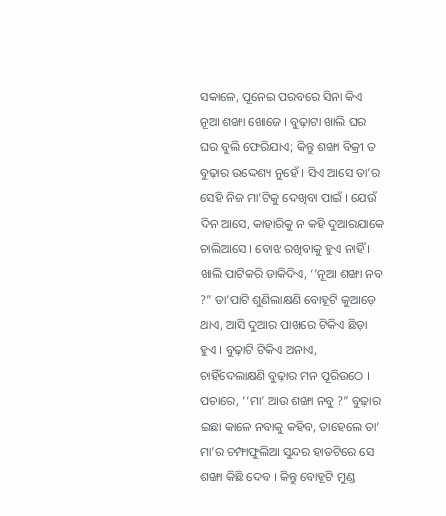ସକାଳେ, ପୂନେଇ ପରବରେ ସିନା କିଏ ନୂଆ ଶଙ୍ଖା ଖୋଜେ । ବୁଢ଼ାଟା ଖାଲି ଘର ଘର ବୁଲି ଫେରିଯାଏ; କିନ୍ତୁ ଶଙ୍ଖା ବିକ୍ରୀ ତ ବୁଢ଼ାର ଉଦ୍ଦେଶ୍ୟ ନୁହେଁ । ସିଏ ଆସେ ତା’ର ସେହି ନିଜ ମା’ଟିକୁ ଦେଖିବା ପାଇଁ । ଯେଉଁ ଦିନ ଆସେ, କାହାରିକୁ ନ କହି ଦୁଆରଯାକେ ଚାଲିଆସେ । ବୋଝ ରଖିବାକୁ ହୁଏ ନାହିଁ । ଖାଲି ପାଟିକରି ଡାକିଦିଏ, ‘‘ନୂଆ ଶଙ୍ଖା ନବ ?” ତା’ପାଟି ଶୁଣିଲାକ୍ଷଣି ବୋହୂଟି କୁଆଡ଼େ ଥାଏ, ଆସି ଦୁଆର ପାଖରେ ଟିକିଏ ଛିଡ଼ା ହୁଏ । ବୁଢ଼ାଟି ଟିକିଏ ଅନାଏ, ଚାହିଁଦେଲାକ୍ଷଣି ବୁଢ଼ାର ମନ ପୂରିଉଠେ । ପଚାରେ, ‘‘ମା’ ଆଉ ଶଙ୍ଖା ନବୁ ?” ବୁଢ଼ାର ଇଛା କାଳେ ନବାକୁ କହିବ, ତାହେଲେ ତା’ ମା’ର ଚମ୍ଫାଫୁଲିଆ ସୁନ୍ଦର ହାତଟିରେ ସେ ଶଙ୍ଖା କିଛି ଦେବ । କିନ୍ତୁ ବୋହୂଟି ମୁଣ୍ଡ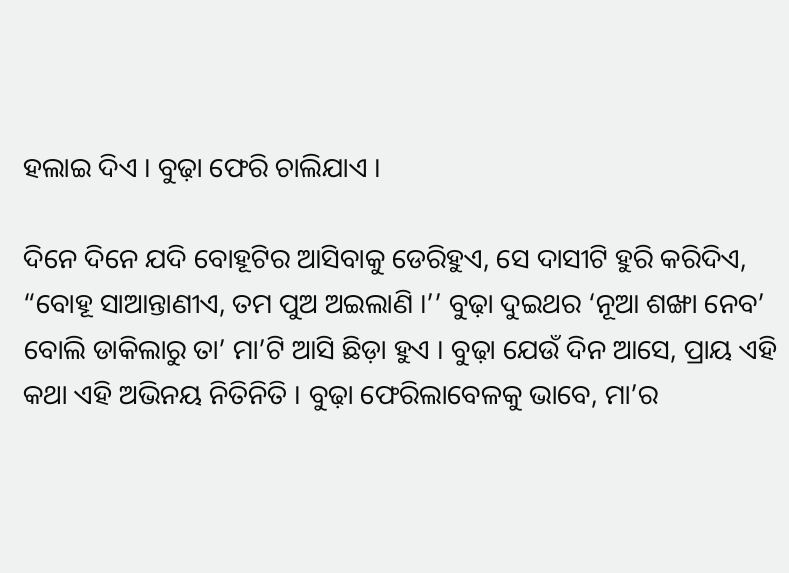ହଲାଇ ଦିଏ । ବୁଢ଼ା ଫେରି ଚାଲିଯାଏ ।

ଦିନେ ଦିନେ ଯଦି ବୋହୂଟିର ଆସିବାକୁ ଡେରିହୁଏ, ସେ ଦାସୀଟି ହୁରି କରିଦିଏ, “ବୋହୂ ସାଆନ୍ତାଣୀଏ, ତମ ପୁଅ ଅଇଲାଣି ।’’ ବୁଢ଼ା ଦୁଇଥର ‘ନୂଆ ଶଙ୍ଖା ନେବ’ ବୋଲି ଡାକିଲାରୁ ତା’ ମା’ଟି ଆସି ଛିଡ଼ା ହୁଏ । ବୁଢ଼ା ଯେଉଁ ଦିନ ଆସେ, ପ୍ରାୟ ଏହି କଥା ଏହି ଅଭିନୟ ନିତିନିତି । ବୁଢ଼ା ଫେରିଲାବେଳକୁ ଭାବେ, ମା’ର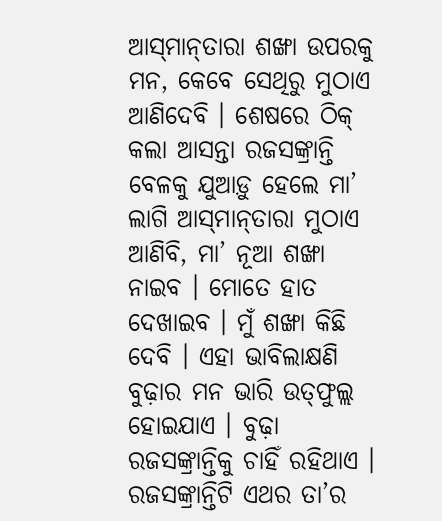ଆସ୍‌ମାନ୍‌ତାରା ଶଙ୍ଖା ଉପରକୁ ମନ, କେବେ ସେଥିରୁ ମୁଠାଏ ଆଣିଦେବି । ଶେଷରେ ଠିକ୍‌ କଲା ଆସନ୍ତା ରଜସଙ୍କ୍ରାନ୍ତି ବେଳକୁ ଯୁଆଡ଼ୁ ହେଲେ ମା’ ଲାଗି ଆସ୍‌ମାନ୍‌ତାରା ମୁଠାଏ ଆଣିବି, ମା’ ନୂଆ ଶଙ୍ଖା ନାଇବ । ମୋତେ ହାତ ଦେଖାଇବ । ମୁଁ ଶଙ୍ଖା କିଛି ଦେବି । ଏହା ଭାବିଲାକ୍ଷଣି ବୁଢ଼ାର ମନ ଭାରି ଉତ୍‌ଫୁଲ୍ଲ ହୋଇଯାଏ । ବୁଢ଼ା ରଜସଙ୍କ୍ରାନ୍ତିକୁ ଚାହିଁ ରହିଥାଏ । ରଜସଙ୍କ୍ରାନ୍ତିଟି ଏଥର ତା’ର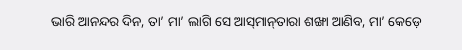ଭାରି ଆନନ୍ଦର ଦିନ, ତା’ ମା’ ଲାଗି ସେ ଆସ୍‌ମାନ୍‌ତାରା ଶଙ୍ଖା ଆଣିବ, ମା’ କେଡ଼େ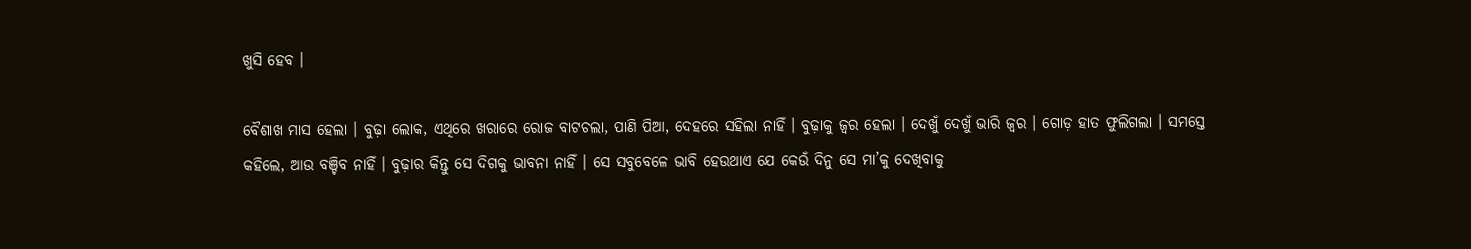ଖୁସି ହେବ ।

ବୈଶାଖ ମାସ ହେଲା । ବୁଢ଼ା ଲୋକ, ଏଥିରେ ଖରାରେ ରୋଜ ବାଟଚଲା, ପାଣି ପିଆ, ଦେହରେ ସହିଲା ନାହିଁ । ବୁଢ଼ାକୁ ଜ୍ବର ହେଲା । ଦେଖୁଁ ଦେଖୁଁ ଭାରି ଜ୍ବର । ଗୋଡ଼ ହାତ ଫୁଲିଗଲା । ସମସ୍ତେ କହିଲେ, ଆଉ ବଞ୍ଚିବ ନାହିଁ । ବୁଢ଼ାର କିନ୍ତୁ ସେ ଦିଗକୁ ଭାବନା ନାହିଁ । ସେ ସବୁବେଳେ ଭାବି ହେଉଥାଏ ଯେ କେଉଁ ଦିନୁ ସେ ମା’କୁ ଦେଖିବାକୁ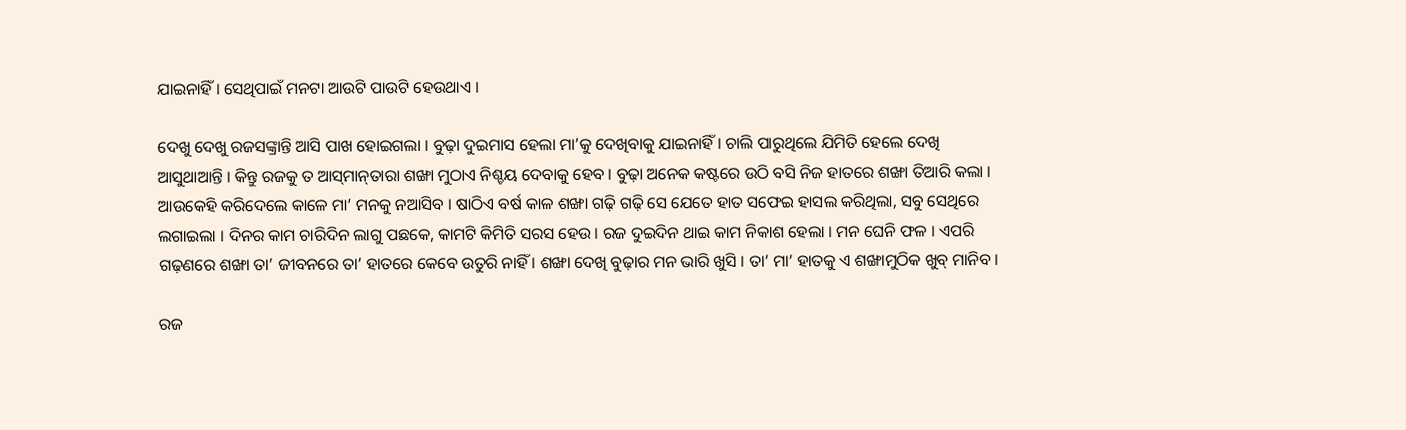ଯାଇନାହିଁ । ସେଥିପାଇଁ ମନଟା ଆଉଟି ପାଉଟି ହେଉଥାଏ ।

ଦେଖୁ ଦେଖୁ ରଜସଙ୍କ୍ରାନ୍ତି ଆସି ପାଖ ହୋଇଗଲା । ବୁଢ଼ା ଦୁଇମାସ ହେଲା ମା’କୁ ଦେଖିବାକୁ ଯାଇନାହିଁ । ଚାଲି ପାରୁଥିଲେ ଯିମିତି ହେଲେ ଦେଖି ଆସୁଥାଆନ୍ତି । କିନ୍ତୁ ରଜକୁ ତ ଆସ୍‌ମାନ୍‌ତାରା ଶଙ୍ଖା ମୁଠାଏ ନିଶ୍ଚୟ ଦେବାକୁ ହେବ । ବୁଢ଼ା ଅନେକ କଷ୍ଟରେ ଉଠି ବସି ନିଜ ହାତରେ ଶଙ୍ଖା ତିଆରି କଲା । ଆଉକେହି କରିଦେଲେ କାଳେ ମା’ ମନକୁ ନଆସିବ । ଷାଠିଏ ବର୍ଷ କାଳ ଶଙ୍ଖା ଗଢ଼ି ଗଢ଼ି ସେ ଯେତେ ହାତ ସଫେଇ ହାସଲ କରିଥିଲା, ସବୁ ସେଥିରେ ଲଗାଇଲା । ଦିନର କାମ ଚାରିଦିନ ଲାଗୁ ପଛକେ, କାମଟି କିମିତି ସରସ ହେଉ । ରଜ ଦୁଇଦିନ ଥାଇ କାମ ନିକାଶ ହେଲା । ମନ ଘେନି ଫଳ । ଏପରି ଗଢ଼ଣରେ ଶଙ୍ଖା ତା’ ଜୀବନରେ ତା’ ହାତରେ କେବେ ଉତୁରି ନାହିଁ । ଶଙ୍ଖା ଦେଖି ବୁଢ଼ାର ମନ ଭାରି ଖୁସି । ତା’ ମା’ ହାତକୁ ଏ ଶଙ୍ଖାମୁଠିକ ଖୁବ୍‌ ମାନିବ ।

ରଜ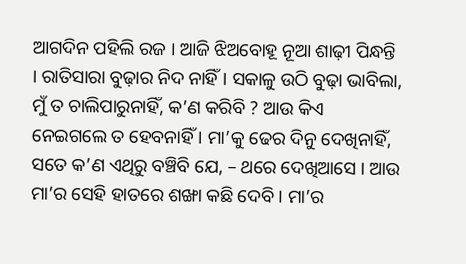ଆଗଦିନ ପହିଲି ରଜ । ଆଜି ଝିଅବୋହୂ ନୂଆ ଶାଢ଼ୀ ପିନ୍ଧନ୍ତି । ରାତିସାରା ବୁଢ଼ାର ନିଦ ନାହିଁ । ସକାଳୁ ଉଠି ବୁଢ଼ା ଭାବିଲା, ମୁଁ ତ ଚାଲିପାରୁନାହିଁ, କ’ଣ କରିବି ? ଆଉ କିଏ ନେଇଗଲେ ତ ହେବନାହିଁ । ମା’କୁ ଢେର ଦିନୁ ଦେଖିନାହିଁ, ସତେ କ’ଣ ଏଥିରୁ ବଞ୍ଚିବି ଯେ, – ଥରେ ଦେଖିଆସେ । ଆଉ ମା’ର ସେହି ହାତରେ ଶଙ୍ଖା କଛି ଦେବି । ମା’ର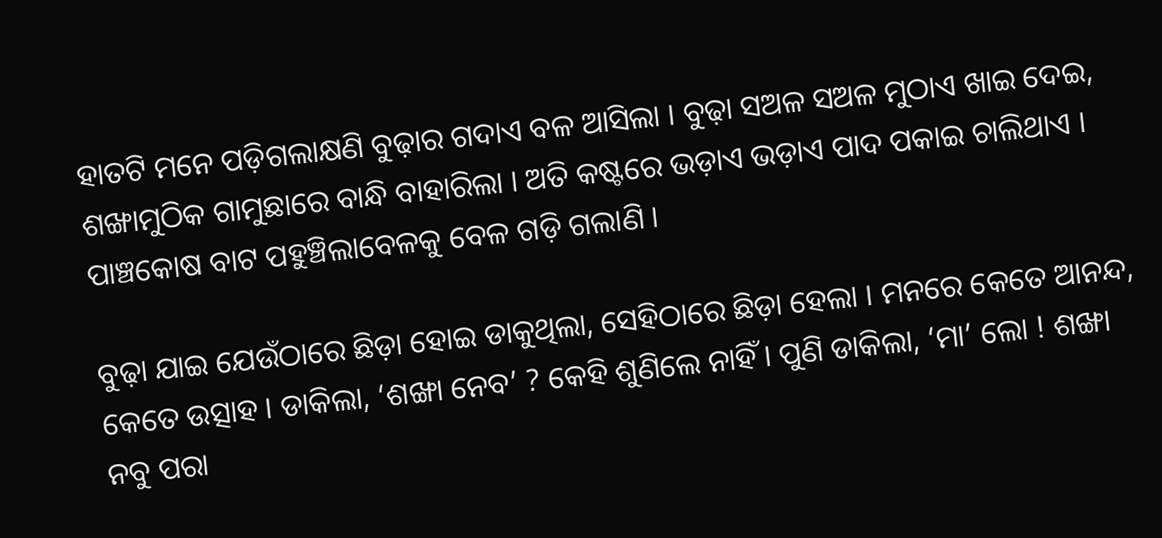ହାତଟି ମନେ ପଡ଼ିଗଲାକ୍ଷଣି ବୁଢ଼ାର ଗଦାଏ ବଳ ଆସିଲା । ବୁଢ଼ା ସଅଳ ସଅଳ ମୁଠାଏ ଖାଇ ଦେଇ, ଶଙ୍ଖାମୁଠିକ ଗାମୁଛାରେ ବାନ୍ଧି ବାହାରିଲା । ଅତି କଷ୍ଟରେ ଭଡ଼ାଏ ଭଡ଼ାଏ ପାଦ ପକାଇ ଚାଲିଥାଏ । ପାଞ୍ଚକୋଷ ବାଟ ପହୁଞ୍ଚିଲାବେଳକୁ ବେଳ ଗଡ଼ି ଗଲାଣି ।

ବୁଢ଼ା ଯାଇ ଯେଉଁଠାରେ ଛିଡ଼ା ହୋଇ ଡାକୁଥିଲା, ସେହିଠାରେ ଛିଡ଼ା ହେଲା । ମନରେ କେତେ ଆନନ୍ଦ, କେତେ ଉତ୍ସାହ । ଡାକିଲା, ‘ଶଙ୍ଖା ନେବ’ ? କେହି ଶୁଣିଲେ ନାହିଁ । ପୁଣି ଡାକିଲା, ‘ମା’ ଲୋ ! ଶଙ୍ଖା ନବୁ ପରା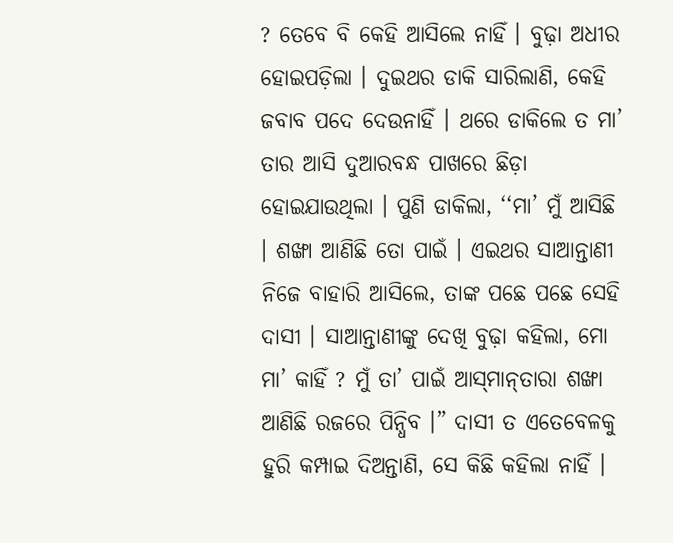? ତେବେ ବି କେହି ଆସିଲେ ନାହିଁ । ବୁଢ଼ା ଅଧୀର ହୋଇପଡ଼ିଲା । ଦୁଇଥର ଡାକି ସାରିଲାଣି, କେହି ଜବାବ ପଦେ ଦେଉନାହିଁ । ଥରେ ଡାକିଲେ ତ ମା’ ତାର ଆସି ଦୁଆରବନ୍ଧ ପାଖରେ ଛିଡ଼ା ହୋଇଯାଉଥିଲା । ପୁଣି ଡାକିଲା, ‘‘ମା’ ମୁଁ ଆସିଛି । ଶଙ୍ଖା ଆଣିଛି ତୋ ପାଇଁ । ଏଇଥର ସାଆନ୍ତାଣୀ ନିଜେ ବାହାରି ଆସିଲେ, ତାଙ୍କ ପଛେ ପଛେ ସେହି ଦାସୀ । ସାଆନ୍ତାଣୀଙ୍କୁ ଦେଖି ବୁଢ଼ା କହିଲା, ମୋ ମା’ କାହିଁ ? ମୁଁ ତା’ ପାଇଁ ଆସ୍‌ମାନ୍‌ତାରା ଶଙ୍ଖା ଆଣିଛି ରଜରେ ପିନ୍ଧିବ ।” ଦାସୀ ତ ଏତେବେଳକୁ ହୁରି କମ୍ପାଇ ଦିଅନ୍ତାଣି, ସେ କିଛି କହିଲା ନାହିଁ ।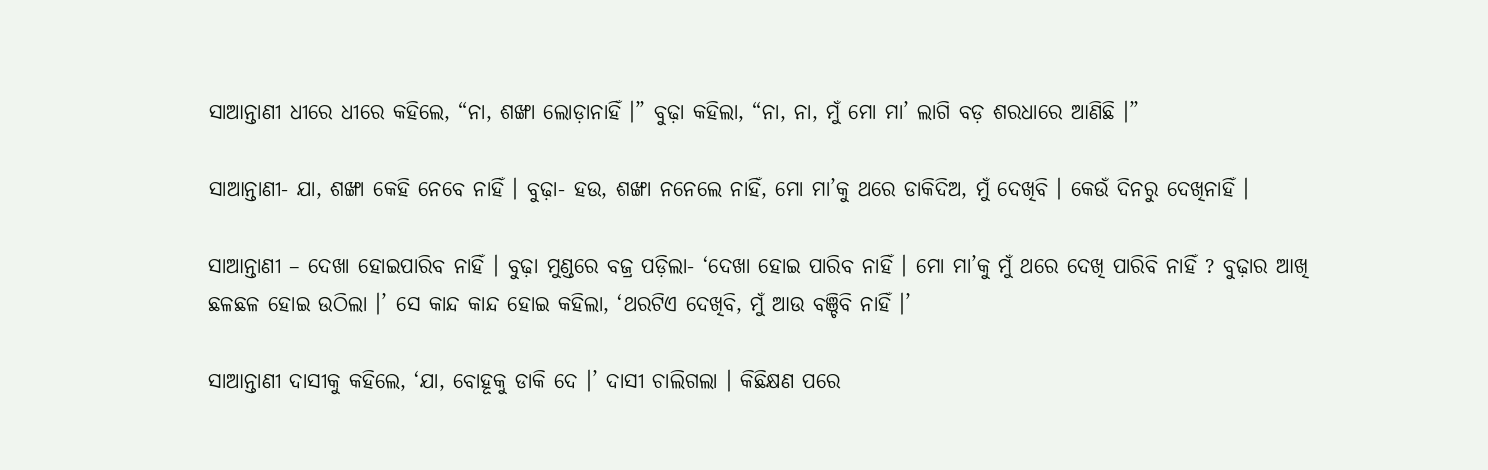ସାଆନ୍ତାଣୀ ଧୀରେ ଧୀରେ କହିଲେ, “ନା, ଶଙ୍ଖା ଲୋଡ଼ାନାହିଁ ।” ବୁଢ଼ା କହିଲା, “ନା, ନା, ମୁଁ ମୋ ମା’ ଲାଗି ବଡ଼ ଶରଧାରେ ଆଣିଛି ।”

ସାଆନ୍ତାଣୀ- ଯା, ଶଙ୍ଖା କେହି ନେବେ ନାହିଁ । ବୁଢ଼ା- ହଉ, ଶଙ୍ଖା ନନେଲେ ନାହିଁ, ମୋ ମା’କୁ ଥରେ ଡାକିଦିଅ, ମୁଁ ଦେଖିବି । କେଉଁ ଦିନରୁ ଦେଖିନାହିଁ ।

ସାଆନ୍ତାଣୀ – ଦେଖା ହୋଇପାରିବ ନାହିଁ । ବୁଢ଼ା ମୁଣ୍ଡରେ ବଜ୍ର ପଡ଼ିଲା- ‘ଦେଖା ହୋଇ ପାରିବ ନାହିଁ । ମୋ ମା’କୁ ମୁଁ ଥରେ ଦେଖି ପାରିବି ନାହିଁ ? ବୁଢ଼ାର ଆଖି ଛଳଛଳ ହୋଇ ଉଠିଲା ।’ ସେ କାନ୍ଦ କାନ୍ଦ ହୋଇ କହିଲା, ‘ଥରଟିଏ ଦେଖିବି, ମୁଁ ଆଉ ବଞ୍ଚିବି ନାହିଁ ।’

ସାଆନ୍ତାଣୀ ଦାସୀକୁ କହିଲେ, ‘ଯା, ବୋହୂକୁ ଡାକି ଦେ ।’ ଦାସୀ ଚାଲିଗଲା । କିଛିକ୍ଷଣ ପରେ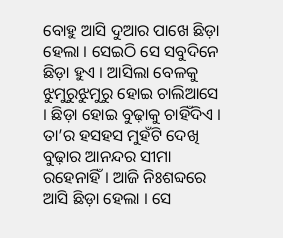ବୋହୁ ଆସି ଦୁଆର ପାଖେ ଛିଡ଼ା ହେଲା । ସେଇଠି ସେ ସବୁଦିନେ ଛିଡ଼ା ହୁଏ । ଆସିଲା ବେଳକୁ ଝୁମୁରୁଝୁମୁରୁ ହୋଇ ଚାଲିଆସେ । ଛିଡ଼ା ହୋଇ ବୁଢ଼ାକୁ ଚାହିଁଦିଏ । ତା’ର ହସହସ ମୁହଁଟି ଦେଖି ବୁଢ଼ାର ଆନନ୍ଦର ସୀମା ରହେନାହିଁ । ଆଜି ନିଃଶବ୍ଦରେ ଆସି ଛିଡ଼ା ହେଲା । ସେ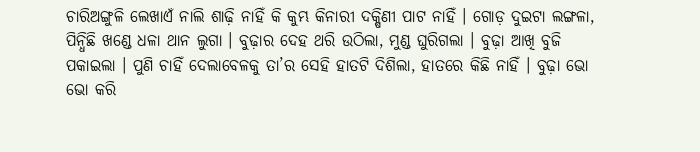ଚାରିଅଙ୍ଗୁଳି ଲେଖାଏଁ ନାଲି ଶାଢ଼ି ନାହିଁ କି କୁମ୍ଭ କିନାରୀ ଦକ୍ଷିଣୀ ପାଟ ନାହିଁ । ଗୋଡ଼ ଦୁଇଟା ଲଙ୍ଗଳା, ପିନ୍ଧିଛି ଖଣ୍ଡେ ଧଳା ଥାନ ଲୁଗା । ବୁଢ଼ାର ଦେହ ଥରି ଉଠିଲା, ମୁଣ୍ଡ ଘୁରିଗଲା । ବୁଢ଼ା ଆଖି ବୁଜି ପକାଇଲା । ପୁଣି ଚାହିଁ ଦେଲାବେଳକୁ ତା’ର ସେହି ହାତଟି ଦିଶିଲା, ହାତରେ କିଛି ନାହିଁ । ବୁଢ଼ା ଭୋ ଭୋ କରି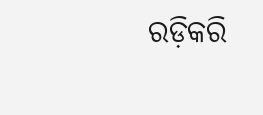ରଡ଼ିକରି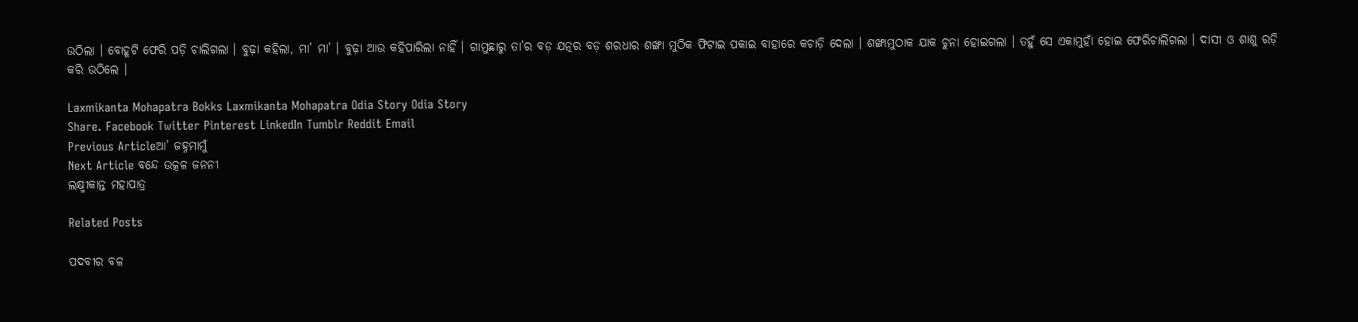ଉଠିଲା । ବୋହୂଟି ଫେରି ପଡ଼ି ଚାଲିଗଲା । ବୁଢ଼ା କହିଲା, ମା’ ମା’ । ବୁଢ଼ା ଆଉ କହିପାରିଲା ନାହିଁ । ଗାମୁଛାରୁ ତା’ର ବଡ଼ ଯତ୍ନର ବଡ଼ ଶରଧାର ଶଙ୍ଖା ମୁଠିକ ଫିଟାଇ ପକାଇ ବାହାରେ କଚାଡ଼ି ଦେଲା । ଶଙ୍ଖାମୁଠାକ ଯାକ ଚୁନା ହୋଇଗଲା । ତହୁଁ ସେ ଏକାମୁହାଁ ହୋଇ ଫେରିଚାଲିଗଲା । ଦାସୀ ଓ ଶାଶୁ ରଡ଼ି କରି ଉଠିଲେ ।

Laxmikanta Mohapatra Bokks Laxmikanta Mohapatra Odia Story Odia Story
Share. Facebook Twitter Pinterest LinkedIn Tumblr Reddit Email
Previous Articleଆ’ ଜହ୍ନମାମୁଁ
Next Article ବନ୍ଦେ ଉତ୍କଳ ଜନନୀ
ଲକ୍ଷ୍ମୀକାନ୍ତ ମହାପାତ୍ର

Related Posts

ପଦବୀର ବଳ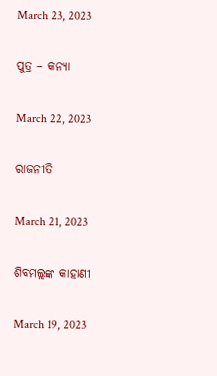March 23, 2023

ପୁତ୍ର – କନ୍ୟା

March 22, 2023

ରାଜନୀତି

March 21, 2023

ଶିବମଲ୍ଲଙ୍କ କାହାଣୀ

March 19, 2023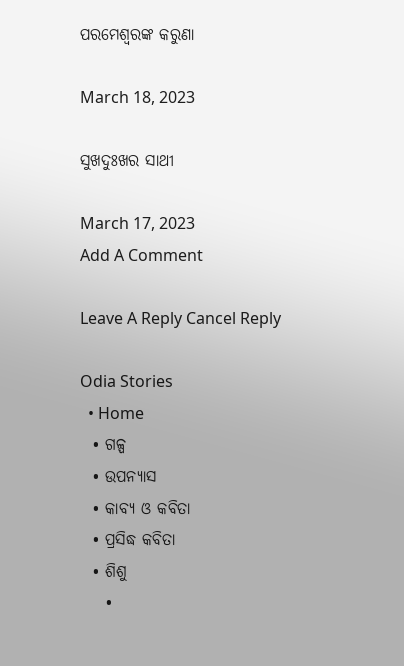ପରମେଶ୍ୱରଙ୍କ କରୁଣା

March 18, 2023

ସୁଖଦୁଃଖର ସାଥୀ

March 17, 2023
Add A Comment

Leave A Reply Cancel Reply

Odia Stories
  • Home
  • ଗଳ୍ପ
  • ଉପନ୍ୟାସ
  • କାବ୍ୟ ଓ କବିତା
  • ପ୍ରସିଦ୍ଧ କବିତା
  • ଶିଶୁ
    •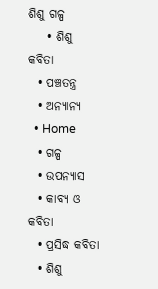ଶିଶୁ ଗଳ୍ପ
    • ଶିଶୁ କବିତା
  • ପଞ୍ଚତନ୍ତ୍ର
  • ଅନ୍ୟାନ୍ୟ
  • Home
  • ଗଳ୍ପ
  • ଉପନ୍ୟାସ
  • କାବ୍ୟ ଓ କବିତା
  • ପ୍ରସିଦ୍ଧ କବିତା
  • ଶିଶୁ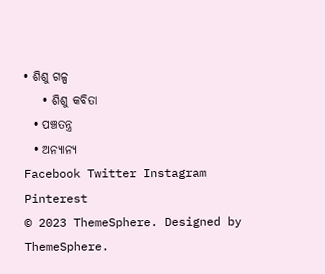• ଶିଶୁ ଗଳ୍ପ
    • ଶିଶୁ କବିତା
  • ପଞ୍ଚତନ୍ତ୍ର
  • ଅନ୍ୟାନ୍ୟ
Facebook Twitter Instagram Pinterest
© 2023 ThemeSphere. Designed by ThemeSphere.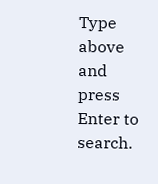Type above and press Enter to search.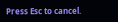Press Esc to cancel.